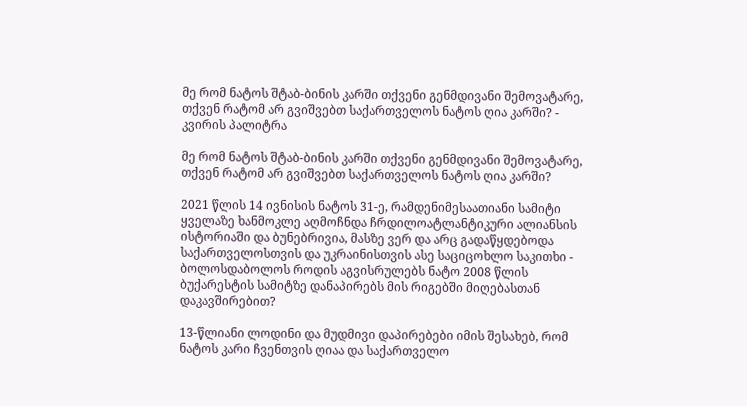მე რომ ნატოს შტაბ-ბინის კარში თქვენი გენმდივანი შემოვატარე, თქვენ რატომ არ გვიშვებთ საქართველოს ნატოს ღია კარში? - კვირის პალიტრა

მე რომ ნატოს შტაბ-ბინის კარში თქვენი გენმდივანი შემოვატარე, თქვენ რატომ არ გვიშვებთ საქართველოს ნატოს ღია კარში?

2021 წლის 14 ივნისის ნატოს 31-ე, რამდენიმესაათიანი სამიტი ყველაზე ხანმოკლე აღმოჩნდა ჩრდილოატლანტიკური ალიანსის ისტორიაში და ბუნებრივია, მასზე ვერ და არც გადაწყდებოდა საქართველოსთვის და უკრაინისთვის ასე საციცოხლო საკითხი - ბოლოსდაბოლოს როდის აგვისრულებს ნატო 2008 წლის ბუქარესტის სამიტზე დანაპირებს მის რიგებში მიღებასთან დაკავშირებით?

13-წლიანი ლოდინი და მუდმივი დაპირებები იმის შესახებ, რომ ნატოს კარი ჩვენთვის ღიაა და საქართველო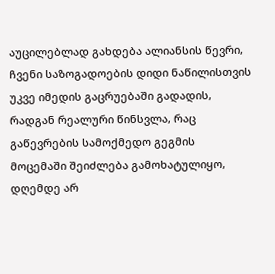აუცილებლად გახდება ალიანსის წევრი, ჩვენი საზოგადოების დიდი ნაწილისთვის უკვე იმედის გაცრუებაში გადადის, რადგან რეალური წინსვლა, რაც გაწევრების სამოქმედო გეგმის მოცემაში შეიძლება გამოხატულიყო, დღემდე არ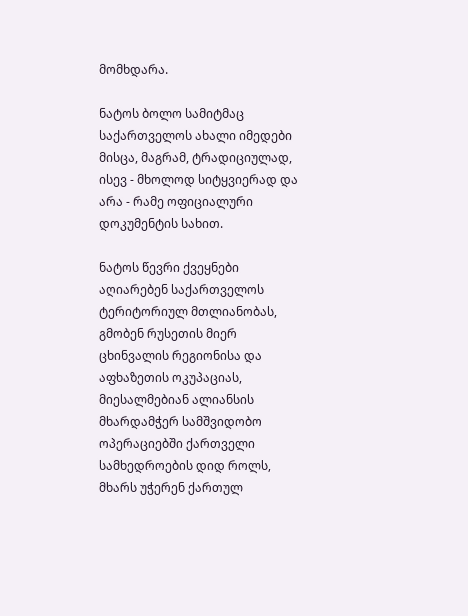მომხდარა.

ნატოს ბოლო სამიტმაც საქართველოს ახალი იმედები მისცა, მაგრამ, ტრადიციულად, ისევ - მხოლოდ სიტყვიერად და არა - რამე ოფიციალური დოკუმენტის სახით.

ნატოს წევრი ქვეყნები აღიარებენ საქართველოს ტერიტორიულ მთლიანობას, გმობენ რუსეთის მიერ ცხინვალის რეგიონისა და აფხაზეთის ოკუპაციას, მიესალმებიან ალიანსის მხარდამჭერ სამშვიდობო ოპერაციებში ქართველი სამხედროების დიდ როლს, მხარს უჭერენ ქართულ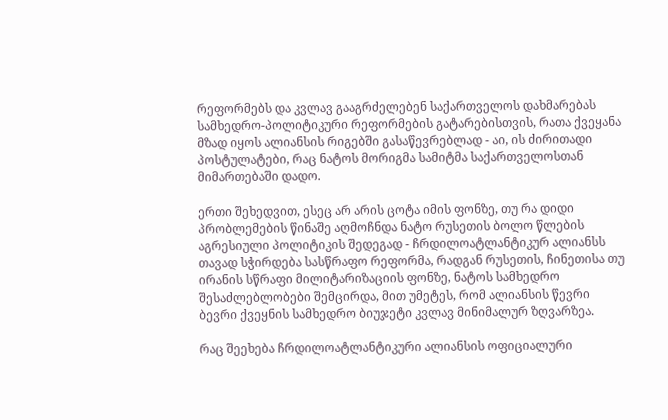რეფორმებს და კვლავ გააგრძელებენ საქართველოს დახმარებას სამხედრო-პოლიტიკური რეფორმების გატარებისთვის, რათა ქვეყანა მზად იყოს ალიანსის რიგებში გასაწევრებლად - აი, ის ძირითადი პოსტულატები, რაც ნატოს მორიგმა სამიტმა საქართველოსთან მიმართებაში დადო.

ერთი შეხედვით, ესეც არ არის ცოტა იმის ფონზე, თუ რა დიდი პრობლემების წინაშე აღმოჩნდა ნატო რუსეთის ბოლო წლების აგრესიული პოლიტიკის შედეგად - ჩრდილოატლანტიკურ ალიანსს თავად სჭირდება სასწრაფო რეფორმა, რადგან რუსეთის, ჩინეთისა თუ ირანის სწრაფი მილიტარიზაციის ფონზე, ნატოს სამხედრო შესაძლებლობები შემცირდა, მით უმეტეს, რომ ალიანსის წევრი ბევრი ქვეყნის სამხედრო ბიუჯეტი კვლავ მინიმალურ ზღვარზეა.

რაც შეეხება ჩრდილოატლანტიკური ალიანსის ოფიციალური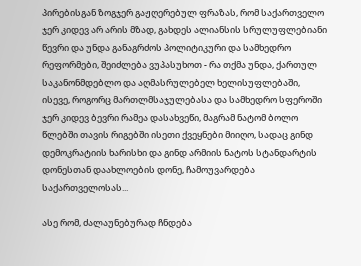პირებისგან ზოგჯერ გაჟღერებულ ფრაზას, რომ საქართველო ჯერ კიდევ არ არის მზად, გახდეს ალიანსის სრულუფლებიანი წევრი და უნდა განაგრძოს პოლიტიკური და სამხედრო რეფორმები, შეიძლება ვუპასუხოთ - რა თქმა უნდა, ქართულ საკანონმდებლო და აღმასრულებელ ხელისუფლებაში, ისევე, როგორც მართლმსაჯულებასა და სამხედრო სფეროში ჯერ კიდევ ბევრი რამეა დასახვეწი, მაგრამ ნატომ ბოლო წლებში თავის რიგებში ისეთი ქვეყნები მიიღო, სადაც გინდ დემოკრატიის ხარისხი და გინდ არმიის ნატოს სტანდარტის დონესთან დაახლოების დონე, ჩამოუვარდება საქართველოსას...

ასე რომ, ძალაუნებურად ჩნდება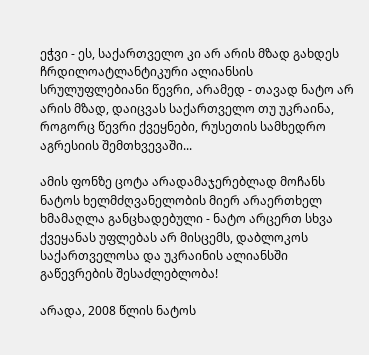ეჭვი - ეს, საქართველო კი არ არის მზად გახდეს ჩრდილოატლანტიკური ალიანსის სრულუფლებიანი წევრი, არამედ - თავად ნატო არ არის მზად, დაიცვას საქართველო თუ უკრაინა, როგორც წევრი ქვეყნები, რუსეთის სამხედრო აგრესიის შემთხვევაში...

ამის ფონზე ცოტა არადამაჯერებლად მოჩანს ნატოს ხელმძღვანელობის მიერ არაერთხელ ხმამაღლა განცხადებული - ნატო არცერთ სხვა ქვეყანას უფლებას არ მისცემს, დაბლოკოს საქართველოსა და უკრაინის ალიანსში გაწევრების შესაძლებლობა!

არადა, 2008 წლის ნატოს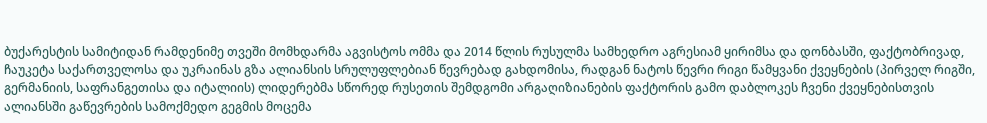ბუქარესტის სამიტიდან რამდენიმე თვეში მომხდარმა აგვისტოს ომმა და 2014 წლის რუსულმა სამხედრო აგრესიამ ყირიმსა და დონბასში, ფაქტობრივად, ჩაუკეტა საქართველოსა და უკრაინას გზა ალიანსის სრულუფლებიან წევრებად გახდომისა, რადგან ნატოს წევრი რიგი წამყვანი ქვეყნების (პირველ რიგში, გერმანიის, საფრანგეთისა და იტალიის) ლიდერებმა სწორედ რუსეთის შემდგომი არგაღიზიანების ფაქტორის გამო დაბლოკეს ჩვენი ქვეყნებისთვის ალიანსში გაწევრების სამოქმედო გეგმის მოცემა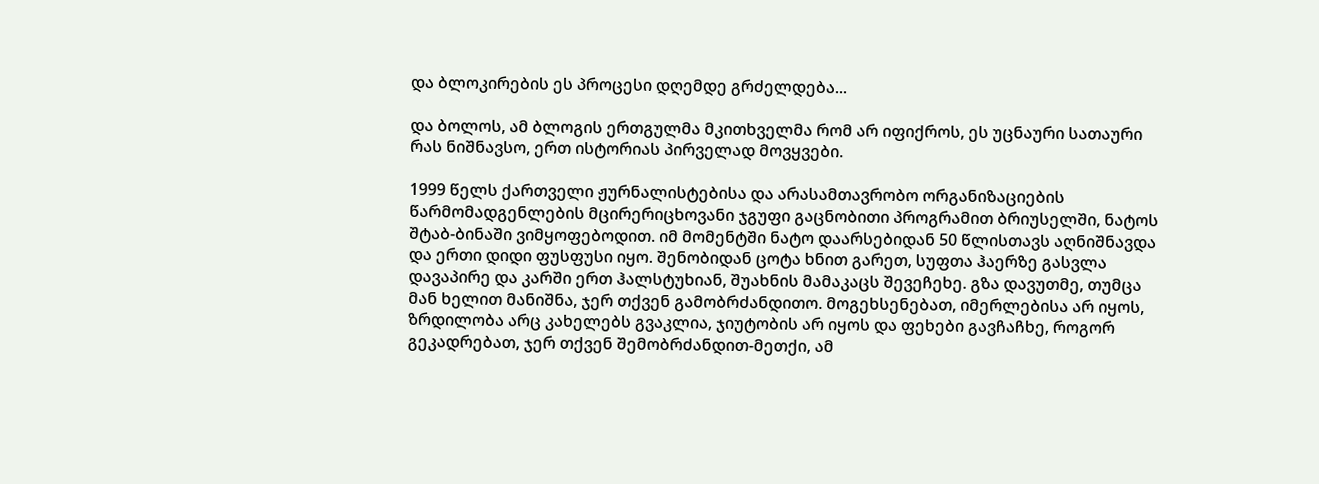და ბლოკირების ეს პროცესი დღემდე გრძელდება...

და ბოლოს, ამ ბლოგის ერთგულმა მკითხველმა რომ არ იფიქროს, ეს უცნაური სათაური რას ნიშნავსო, ერთ ისტორიას პირველად მოვყვები.

1999 წელს ქართველი ჟურნალისტებისა და არასამთავრობო ორგანიზაციების წარმომადგენლების მცირერიცხოვანი ჯგუფი გაცნობითი პროგრამით ბრიუსელში, ნატოს შტაბ-ბინაში ვიმყოფებოდით. იმ მომენტში ნატო დაარსებიდან 50 წლისთავს აღნიშნავდა და ერთი დიდი ფუსფუსი იყო. შენობიდან ცოტა ხნით გარეთ, სუფთა ჰაერზე გასვლა დავაპირე და კარში ერთ ჰალსტუხიან, შუახნის მამაკაცს შევეჩეხე. გზა დავუთმე, თუმცა მან ხელით მანიშნა, ჯერ თქვენ გამობრძანდითო. მოგეხსენებათ, იმერლებისა არ იყოს, ზრდილობა არც კახელებს გვაკლია, ჯიუტობის არ იყოს და ფეხები გავჩაჩხე, როგორ გეკადრებათ, ჯერ თქვენ შემობრძანდით-მეთქი, ამ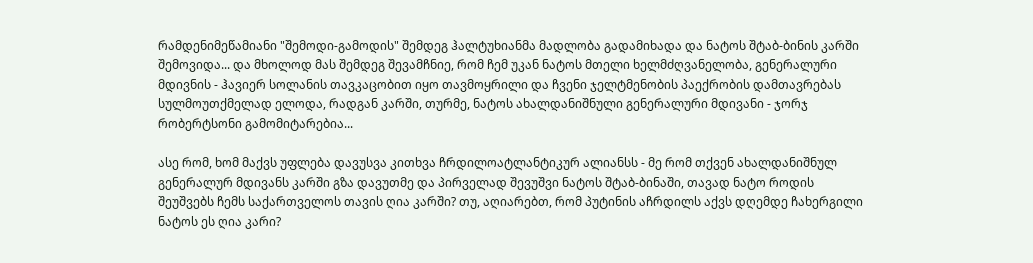რამდენიმეწამიანი "შემოდი-გამოდის" შემდეგ ჰალტუხიანმა მადლობა გადამიხადა და ნატოს შტაბ-ბინის კარში შემოვიდა... და მხოლოდ მას შემდეგ შევამჩნიე, რომ ჩემ უკან ნატოს მთელი ხელმძღვანელობა, გენერალური მდივნის - ჰავიერ სოლანის თავკაცობით იყო თავმოყრილი და ჩვენი ჯელტმენობის პაექრობის დამთავრებას სულმოუთქმელად ელოდა, რადგან კარში, თურმე, ნატოს ახალდანიშნული გენერალური მდივანი - ჯორჯ რობერტსონი გამომიტარებია...

ასე რომ, ხომ მაქვს უფლება დავუსვა კითხვა ჩრდილოატლანტიკურ ალიანსს - მე რომ თქვენ ახალდანიშნულ გენერალურ მდივანს კარში გზა დავუთმე და პირველად შევუშვი ნატოს შტაბ-ბინაში, თავად ნატო როდის შეუშვებს ჩემს საქართველოს თავის ღია კარში? თუ, აღიარებთ, რომ პუტინის აჩრდილს აქვს დღემდე ჩახერგილი ნატოს ეს ღია კარი?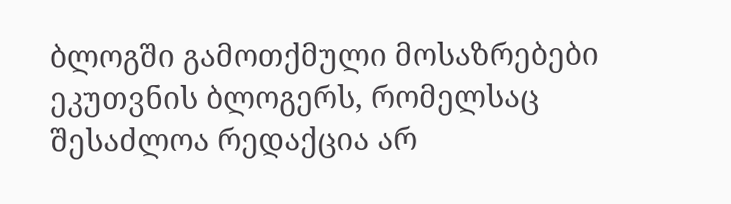ბლოგში გამოთქმული მოსაზრებები ეკუთვნის ბლოგერს, რომელსაც შესაძლოა რედაქცია არ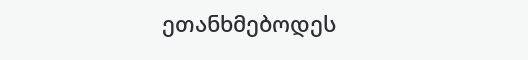ეთანხმებოდეს